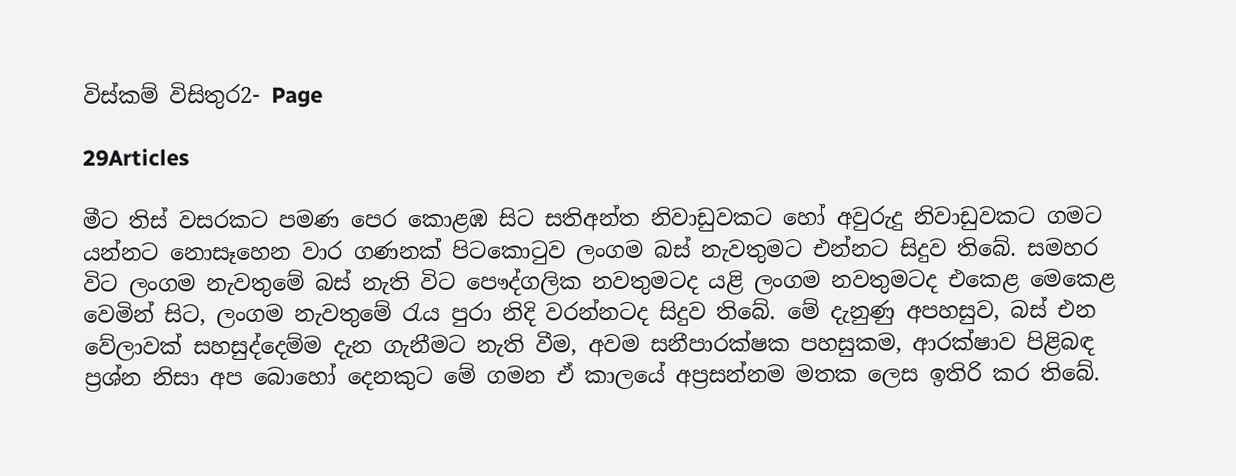විස්කම් විසිතුර2- Page

29Articles

මීට තිස් වසරකට පමණ පෙර කොළඹ සිට සතිඅන්ත නිවාඩුවකට හෝ අවුරුදු නිවාඩුවකට ගමට යන්නට නොසෑහෙන වාර ගණනක් පිටකොටුව ලංගම බස් නැවතුමට එන්නට සිදුව තිබේ. සමහර විට ලංගම නැවතුමේ බස් නැති විට පෞද්ගලික නවතුමටද යළි ලංගම නවතුමටද එකෙළ මෙකෙළ වෙමින් සිට, ලංගම නැවතුමේ රැය පුරා නිදි වරන්නටද සිදුව තිබේ. මේ දැනුණු අපහසුව, බස් එන වේලාවක් සහසුද්දෙම්ම දැන ගැනීමට නැති වීම, අවම සනීපාරක්ෂක පහසුකම, ආරක්ෂාව පිළිබඳ ප්‍රශ්න නිසා අප බොහෝ දෙනකුට මේ ගමන ඒ කාලයේ අප්‍රසන්නම මතක ලෙස ඉතිරි කර තිබේ.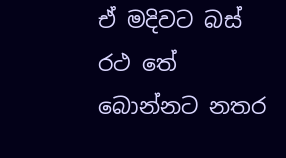ඒ මදිවට බස් රථ තේ බොන්නට නතර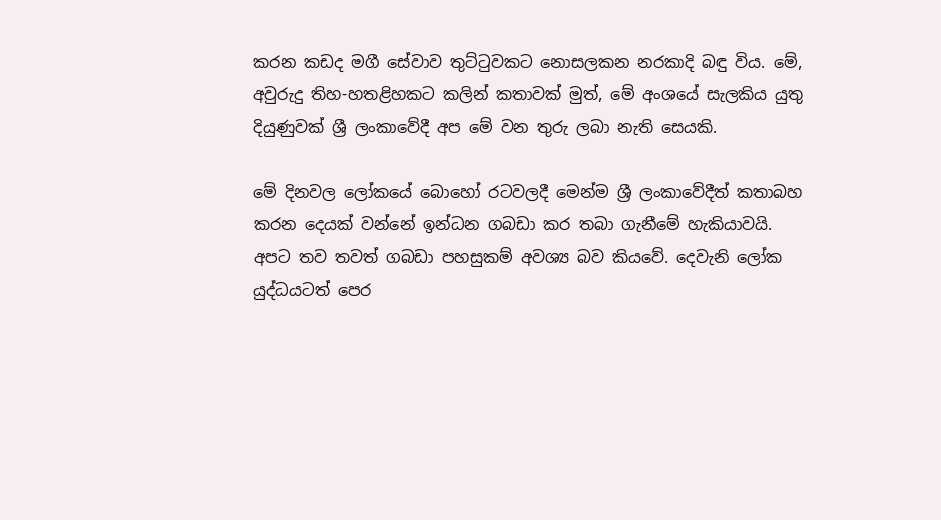කරන කඩද මගී සේවාව තුට්ටුවකට නොසලකන නරකාදි බඳු විය. මේ, අවුරුදු තිහ-හතළිහකට කලින් කතාවක් මුත්, මේ අංශයේ සැලකිය යුතු දියුණුවක් ශ්‍රී ලංකාවේදී අප මේ වන තුරු ලබා නැති සෙයකි.

මේ දිනවල ලෝකයේ බොහෝ රටවලදී මෙන්ම ශ්‍රී ලංකාවේදීත් කතාබහ කරන දෙයක් වන්නේ ඉන්ධන ගබඩා කර තබා ගැනීමේ හැකියාවයි. අපට තව තවත් ගබඩා පහසුකම් අවශ්‍ය බව කියවේ. දෙවැනි ලෝක යුද්ධයටත් පෙර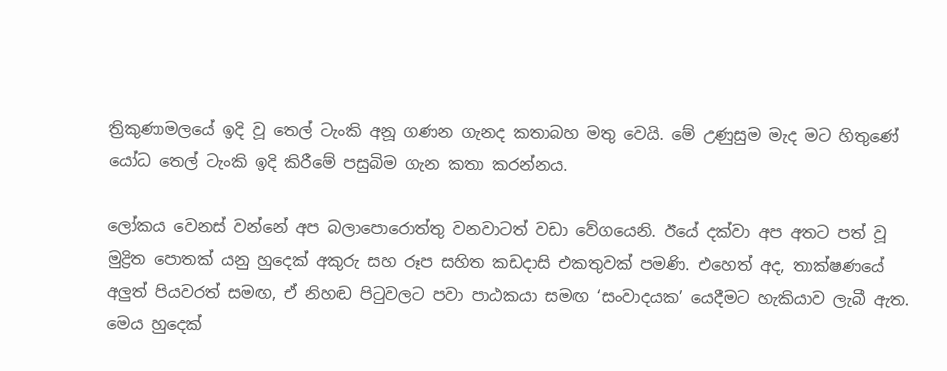ත්‍රිකුණාමලයේ ඉදි වූ තෙල් ටැංකි අනූ ගණන ගැනද කතාබහ මතු වෙයි. මේ උණුසුම මැද මට හිතුණේ යෝධ තෙල් ටැංකි ඉදි කිරීමේ පසුබිම ගැන කතා කරන්නය.

ලෝකය වෙනස් වන්නේ අප බලාපොරොත්තු වනවාටත් වඩා වේගයෙනි. ඊයේ දක්වා අප අතට පත් වූ මුද්‍රිත පොතක් යනු හුදෙක් අකුරු සහ රූප සහිත කඩදාසි එකතුවක් පමණි. එහෙත් අද, තාක්ෂණයේ අලුත් පියවරත් සමඟ, ඒ නිහඬ පිටුවලට පවා පාඨකයා සමඟ ‘සංවාදයක’ යෙදීමට හැකියාව ලැබී ඇත. මෙය හුදෙක්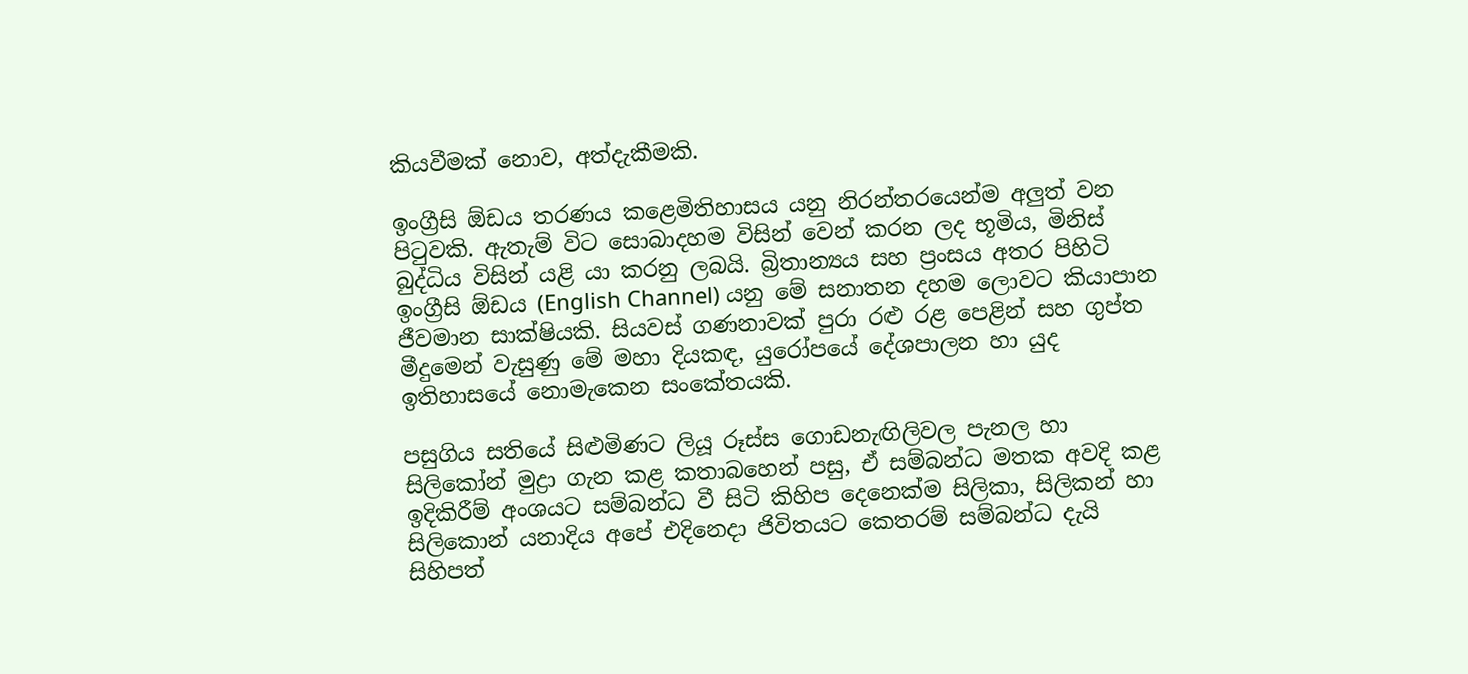කියවීමක් නොව, අත්දැකීමකි.

ඉංග්‍රීසි ඕඩය තරණය කළෙමිතිහාසය යනු නිරන්තරයෙන්ම අලුත් වන පිටුවකි. ඇතැම් විට සොබාදහම විසින් වෙන් කරන ලද භූමිය, මිනිස් බුද්ධිය විසින් යළි යා කරනු ලබයි. බ්‍රිතාන්‍යය සහ ප්‍රංසය අතර පිහිටි ඉංග්‍රීසි ඕඩය (English Channel) යනු මේ සනාතන දහම ලොවට කියාපාන ජීවමාන සාක්ෂියකි. සියවස් ගණනාවක් පුරා රළු රළ පෙළින් සහ ගුප්ත මීදුමෙන් වැසුණු මේ මහා දියකඳ, යුරෝපයේ දේශපාලන හා යුද ඉතිහාසයේ නොමැකෙන සංකේතයකි.

පසුගිය සතියේ සිළුමිණට ලියූ රූස්ස ගොඩනැඟිලිවල පැනල හා සිලිකෝන් මුද්‍රා ගැන කළ කතාබහෙන් පසු, ඒ සම්බන්ධ මතක අවදි කළ ඉදිකිරීම් අංශයට සම්බන්ධ වී සිටි කිහිප දෙනෙක්ම සිලිකා, සිලිකන් හා සිලිකොන් යනාදිය අපේ එදිනෙදා ජිවිතයට කෙතරම් සම්බන්ධ දැයි සිහිපත්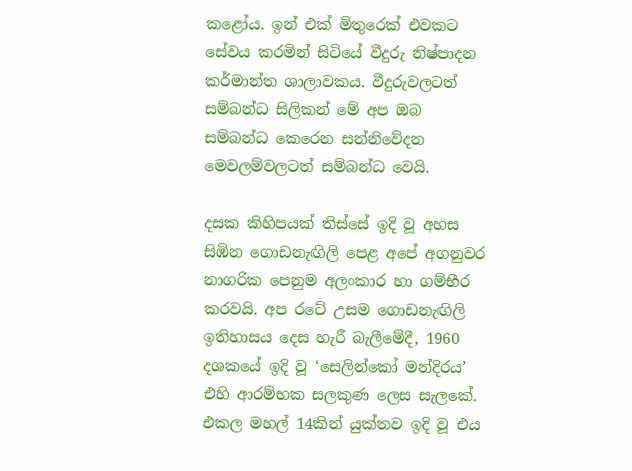කළෝය. ඉන් එක් මිතුරෙක් එවකට සේවය කරමින් සිටියේ වීදුරු නිෂ්පාදන කර්මාන්ත ශාලාවකය. වීදුරුවලටත් සම්බන්ධ සිලිකන් මේ අප ඔබ සම්බන්ධ කෙරෙන සන්නිවේදන මෙවලම්වලටත් සම්බන්ධ වෙයි.

දසක කිහිපයක් තිස්සේ ඉදි වූ අහස සිඹින ගොඩනැඟිලි පෙළ අපේ අගනුවර නාගරික පෙනුම අලංකාර හා ගම්භීර කරවයි. අප රටේ උසම ගොඩනැඟිලි ඉතිහාසය දෙස හැරී බැලීමේදී, 1960 දශකයේ ඉදි වූ ‘සෙලින්කෝ මන්දිරය’ එහි ආරම්භක සලකුණ ලෙස සැලකේ. එකල මහල් 14කින් යුක්තව ඉදි වූ එය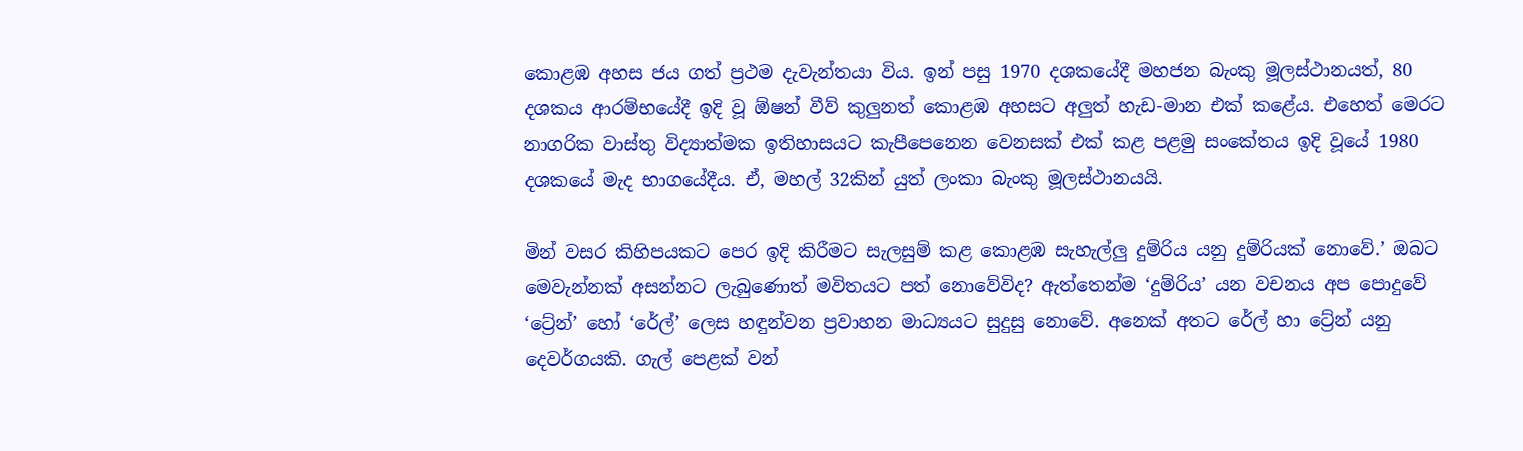කොළඹ අහස ජය ගත් ප්‍රථම දැවැන්තයා විය. ඉන් පසු 1970 දශකයේදී මහජන බැංකු මූලස්ථානයත්, 80 දශකය ආරම්භයේදී ඉදි වූ ඕෂන් වීව් කුලුනත් කොළඹ අහසට අලුත් හැඩ-මාන එක් කළේය. එහෙත් මෙරට නාගරික වාස්තු විද්‍යාත්මක ඉතිහාසයට කැපීපෙනෙන වෙනසක් එක් කළ පළමු සංකේතය ඉදි වූයේ 1980 දශකයේ මැද භාගයේදීය. ඒ, මහල් 32කින් යුත් ලංකා බැංකු මූලස්ථානයයි.

මින් වසර කිහිපයකට පෙර ඉදි කිරීමට සැලසුම් කළ කොළඹ සැහැල්ලු දුම්රිය යනු දුම්රියක් නොවේ.’ ඔබට මෙවැන්නක් අසන්නට ලැබුණොත් මවිතයට පත් නොවේවිද? ඇත්තෙන්ම ‘දුම්රිය’ යන වචනය අප පොදුවේ ‘ට්‍රේන්’ හෝ ‘රේල්’ ලෙස හඳුන්වන ප්‍රවාහන මාධ්‍යයට සුදුසු නොවේ. අනෙක් අතට රේල් හා ට්‍රේන් යනු දෙවර්ගයකි. ගැල් පෙළක් වන්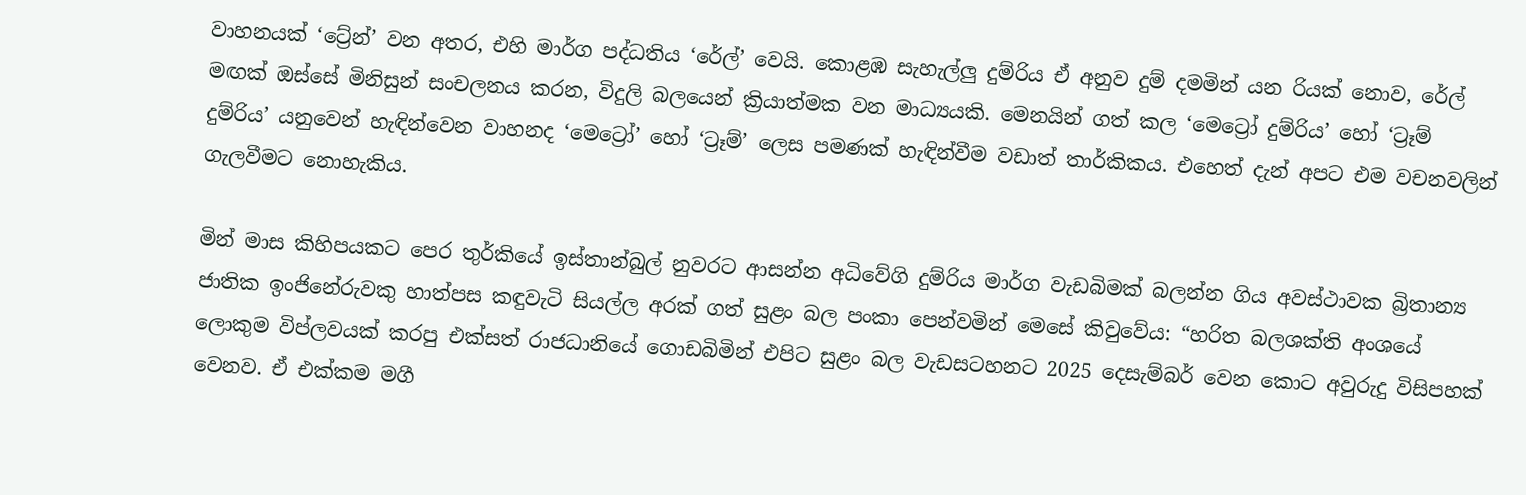වාහනයක් ‘ට්‍රේන්’ වන අතර, එහි මාර්ග පද්ධතිය ‘රේල්’ වෙයි. කොළඹ සැහැල්ලු දුම්රිය ඒ අනුව දුම් දමමින් යන රියක් නොව, රේල් මඟක් ඔස්සේ මිනිසුන් සංචලනය කරන, විදුලි බලයෙන් ක්‍රියාත්මක වන මාධ්‍යයකි. මෙනයින් ගත් කල ‘මෙට්‍රෝ දුම්රිය’ හෝ ‘ට්‍රෑම් දුම්රිය’ යනුවෙන් හැඳින්වෙන වාහනද ‘මෙට්‍රෝ’ හෝ ‘ට්‍රෑම්’ ලෙස පමණක් හැඳින්වීම වඩාත් තාර්කිකය. එහෙත් දැන් අපට එම වචනවලින් ගැලවීමට නොහැකිය.

මින් මාස කිහිපයකට පෙර තුර්කියේ ඉස්තාන්බුල් නුවරට ආසන්න අධිවේගි දුම්රිය මාර්ග වැඩබිමක් බලන්න ගිය අවස්‍ථාවක බ්‍රිතාන්‍ය ජාතික ඉංජිනේරුවකු හාත්පස කඳුවැටි සියල්ල අරක් ගත් සුළං බල පංකා පෙන්වමින් මෙසේ කිවුවේය: “හරිත බලශක්ති අංශයේ ලොකුම විප්ලවයක් කරපු එක්සත් රාජධානියේ ගොඩබිමින් එපිට සුළං බල වැඩසටහනට 2025 දෙසැම්බර් වෙන කොට අවුරුදු විසිපහක් වෙනව. ඒ එක්කම මගී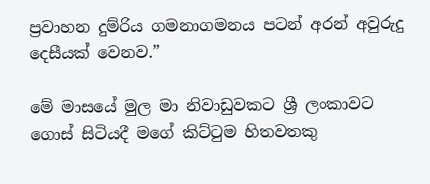ප්‍රවාහන දුම්රිය ගමනාගමනය පටන් අරන් අවුරුදු දෙසීයක් වෙනව.”

මේ මාසයේ මුල මා නිවාඩුවකට ශ්‍රී ලංකාවට ගොස් සිටියදී මගේ කිට්ටුම හිතවතකු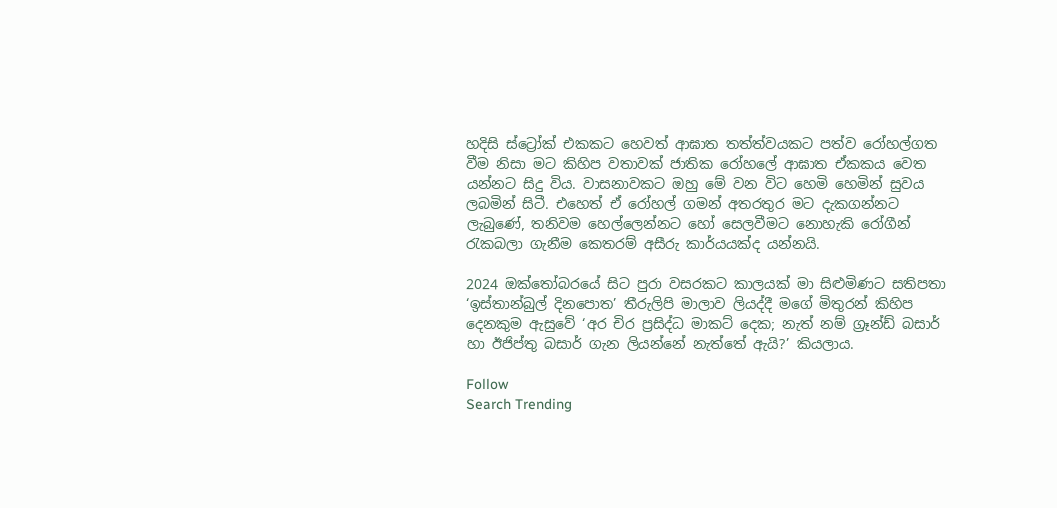හදිසි ස්ට්‍රෝක් එකකට හෙවත් ආඝාත තත්ත්වයකට පත්ව රෝහල්ගත වීම නිසා මට කිහිප වතාවක් ජාතික රෝහලේ ආඝාත ඒකකය වෙත යන්නට සිදු විය. වාසනාවකට ඔහු මේ වන විට හෙමි හෙමින් සුවය ලබමින් සිටී. එහෙත් ඒ රෝහල් ගමන් අතරතුර මට දැකගන්නට ලැබුණේ, තනිවම හෙල්ලෙන්නට හෝ සෙලවීමට නොහැකි රෝගීන් රැකබලා ගැනීම කෙතරම් අසීරු කාර්යයක්ද යන්නයි.

2024 ඔක්තෝබරයේ සිට පුරා වසරකට කාලයක් මා සිළුමිණට සතිපතා ‘ඉස්තාන්බුල් දිනපොත’ තීරුලිපි මාලාව ලියද්දී මගේ මිතුරන් කිහිප දෙනකුම ඇසුවේ ‘අර චිර ප්‍රසිද්ධ මාකට් දෙක; නැත් නම් ග්‍රෑන්ඩ් බසාර් හා ඊජිප්තු බසාර් ගැන ලියන්නේ නැත්තේ ඇයි?’ කියලාය.

Follow
Search Trending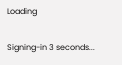Loading

Signing-in 3 seconds...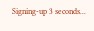Signing-up 3 seconds...